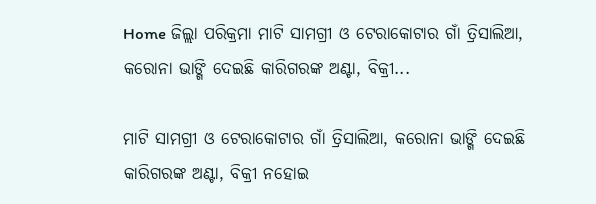Home ଜିଲ୍ଲା ପରିକ୍ରମା ମାଟି ସାମଗ୍ରୀ ଓ ଟେରାକୋଟାର ଗାଁ ତ୍ରିସାଲିଆ, କରୋନା ଭାଙ୍ଗି ଦେଇଛି କାରିଗରଙ୍କ ଅଣ୍ଟା, ବିକ୍ରୀ...

ମାଟି ସାମଗ୍ରୀ ଓ ଟେରାକୋଟାର ଗାଁ ତ୍ରିସାଲିଆ, କରୋନା ଭାଙ୍ଗି ଦେଇଛି କାରିଗରଙ୍କ ଅଣ୍ଟା, ବିକ୍ରୀ ନହୋଇ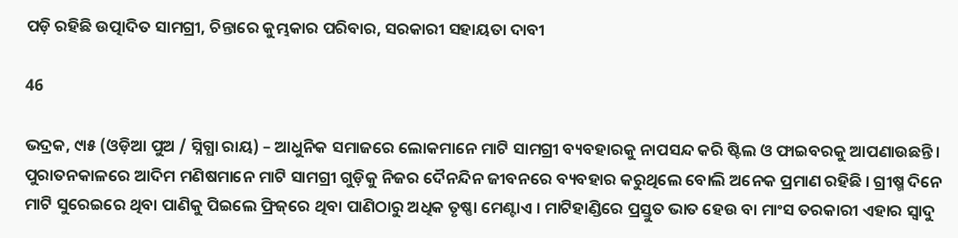ପଡ଼ି ରହିଛି ଉତ୍ପାଦିତ ସାମଗ୍ରୀ, ଚିନ୍ତାରେ କୁମ୍ଭକାର ପରିବାର, ସରକାରୀ ସହାୟତା ଦାବୀ

46

ଭଦ୍ରକ, ୯ା୫ (ଓଡ଼ିଆ ପୁଅ / ସ୍ନିଗ୍ଧା ରାୟ) – ଆଧୁନିକ ସମାଜରେ ଲୋକମାନେ ମାଟି ସାମଗ୍ରୀ ବ୍ୟବହାରକୁ ନାପସନ୍ଦ କରି ଷ୍ଟିଲ ଓ ଫାଇବରକୁ ଆପଣାଉଛନ୍ତି । ପୁରାତନକାଳରେ ଆଦିମ ମଣିଷମାନେ ମାଟି ସାମଗ୍ରୀ ଗୁଡ଼ିକୁ ନିଜର ଦୈନନ୍ଦିନ ଜୀବନରେ ବ୍ୟବହାର କରୁଥିଲେ ବୋଲି ଅନେକ ପ୍ରମାଣ ରହିଛି । ଗ୍ରୀଷ୍ମ ଦିନେ ମାଟି ସୁରେଇରେ ଥିବା ପାଣିକୁ ପିଇଲେ ଫ୍ରିଜ୍‌ରେ ଥିବା ପାଣିଠାରୁ ଅଧିକ ତୃଷ୍ଣା ମେଣ୍ଟାଏ । ମାଟିହାଣ୍ଡିରେ ପ୍ରସ୍ତୁତ ଭାତ ହେଉ ବା ମାଂସ ତରକାରୀ ଏହାର ସ୍ୱାଦୁ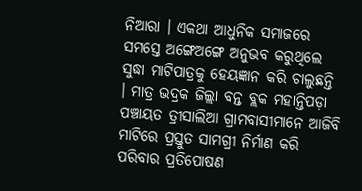ନିଆରା । ଏକଥା ଆଧୁନିକ ସମାଜରେ ସମସ୍ତେ ଅଙ୍ଗେଅଙ୍ଗେ ଅନୁଭବ କରୁଥିଲେ ସୁଦ୍ଧା ମାଟିପାତ୍ରକୁ ହେୟଜ୍ଞାନ କରି ଚାଲୁଛନ୍ତି । ମାତ୍ର ଭଦ୍ରକ ଜିଲ୍ଲା ବନ୍ତ ବ୍ଲକ ମହାନ୍ତିପଡ଼ା ପଞ୍ଚାୟତ ତ୍ରୀସାଲିଆ ଗ୍ରାମବାସୀମାନେ ଆଜିବି ମାଟିରେ ପ୍ରସ୍ତୁତ ସାମଗ୍ରୀ ନିର୍ମାଣ କରି ପରିବାର ପ୍ରତିପୋଷଣ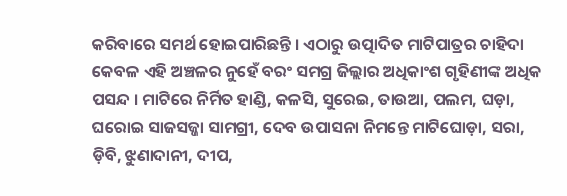କରିବାରେ ସମର୍ଥ ହୋଇପାରିଛନ୍ତି । ଏଠାରୁ ଉତ୍ପାଦିତ ମାଟିପାତ୍ରର ଚାହିଦା କେବଳ ଏହି ଅଞ୍ଚଳର ନୁହେଁ ବରଂ ସମଗ୍ର ଜିଲ୍ଲାର ଅଧିକାଂଶ ଗୃହିଣୀଙ୍କ ଅଧିକ ପସନ୍ଦ । ମାଟିରେ ନିର୍ମିତ ହାଣ୍ଡି, କଳସି, ସୁରେଇ, ତାଉଆ, ପଲମ, ଘଡ଼ା, ଘରୋଇ ସାଜସଜ୍ଜା ସାମଗ୍ରୀ, ଦେବ ଉପାସନା ନିମନ୍ତେ ମାଟିଘୋଡ଼ା, ସରା, ଡ଼ିବି, ଝୁଣାଦାନୀ, ଦୀପ,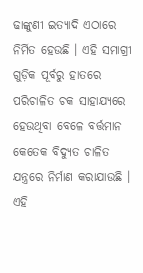ଢାଙ୍କୁଣୀ ଇତ୍ୟାଦି ଏଠାରେ ନିର୍ମିତ ହେଉଛି । ଏହି ସମାଗ୍ରୀ ଗୁଡ଼ିକ ପୂର୍ବରୁ ହାତରେ ପରିଚାଳିତ ଚକ ସାହାଯ୍ୟରେ ହେଉଥିବା ବେଳେ ବର୍ତ୍ତମାନ କେତେକ ବିଦ୍ୟୁତ ଚାଳିତ ଯନ୍ତ୍ରରେ ନିର୍ମାଣ କରାଯାଉଛି । ଏହି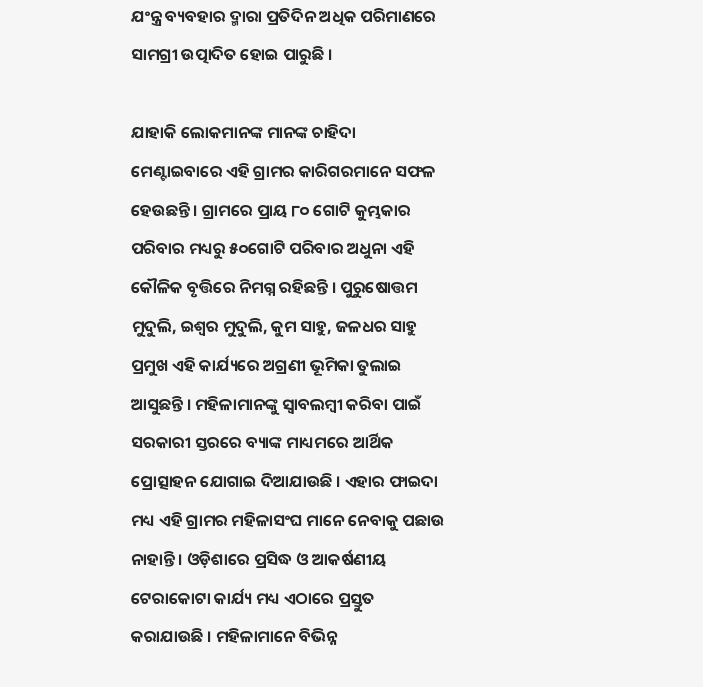ଯଂନ୍ତ୍ର ବ୍ୟବହାର ଦ୍ମାରା ପ୍ରତିଦିନ ଅଧିକ ପରିମାଣରେ ସାମଗ୍ରୀ ଉତ୍ପାଦିତ ହୋଇ ପାରୁଛି ।

ଯାହାକି ଲୋକମାନଙ୍କ ମାନଙ୍କ ଚାହିଦା ମେଣ୍ଟାଇବାରେ ଏହି ଗ୍ରାମର କାରିଗରମାନେ ସଫଳ ହେଉଛନ୍ତି । ଗ୍ରାମରେ ପ୍ରାୟ ୮୦ ଗୋଟି କୁମ୍ଭକାର ପରିବାର ମଧ୍ୟରୁ ୫୦ଗୋଟି ପରିବାର ଅଧୁନା ଏହି କୌଳିକ ବୃତ୍ତିରେ ନିମଗ୍ନ ରହିଛନ୍ତି । ପୁରୁଷୋତ୍ତମ ମୁଦୁଲି, ଇଶ୍ୱର ମୁଦୁଲି, କୁମ ସାହୁ, ଜଳଧର ସାହୁ ପ୍ରମୁଖ ଏହି କାର୍ଯ୍ୟରେ ଅଗ୍ରଣୀ ଭୂମିକା ତୁଲାଇ ଆସୁଛନ୍ତି । ମହିଳାମାନଙ୍କୁ ସ୍ୱାବଲମ୍ବୀ କରିବା ପାଇଁ ସରକାରୀ ସ୍ତରରେ ବ୍ୟାଙ୍କ ମାଧ୍ୟମରେ ଆର୍ଥିକ ପ୍ରୋତ୍ସାହନ ଯୋଗାଇ ଦିଆଯାଉଛି । ଏହାର ଫାଇଦା ମଧ୍ୟ ଏହି ଗ୍ରାମର ମହିଳାସଂଘ ମାନେ ନେବାକୁ ପଛାଉ ନାହାନ୍ତି । ଓଡ଼ିଶାରେ ପ୍ରସିଦ୍ଧ ଓ ଆକର୍ଷଣୀୟ ଟେରାକୋଟା କାର୍ଯ୍ୟ ମଧ୍ୟ ଏଠାରେ ପ୍ରସ୍ତୁତ କରାଯାଉଛି । ମହିଳାମାନେ ବିଭିନ୍ନ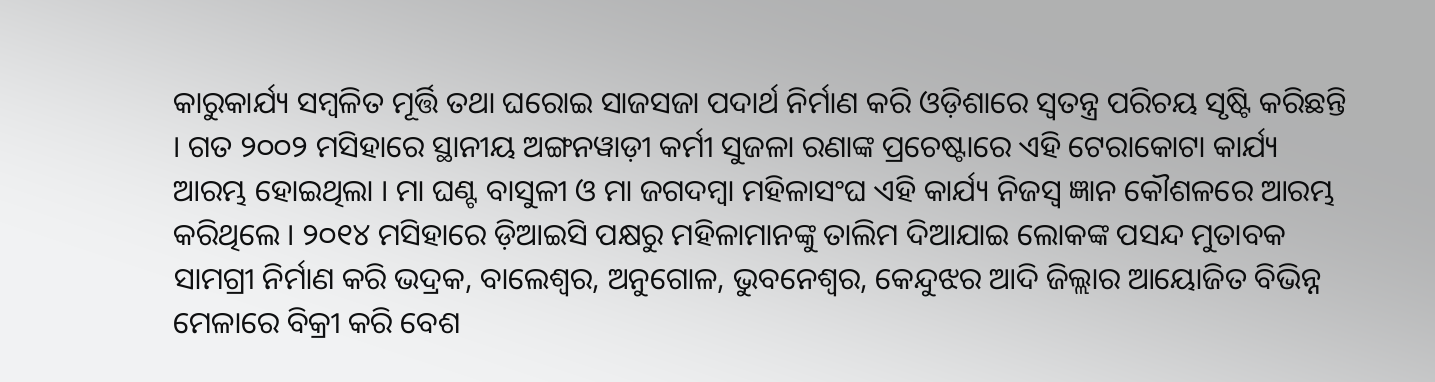କାରୁକାର୍ଯ୍ୟ ସମ୍ବଳିତ ମୂର୍ତ୍ତି ତଥା ଘରୋଇ ସାଜସଜା ପଦାର୍ଥ ନିର୍ମାଣ କରି ଓଡ଼ିଶାରେ ସ୍ୱତନ୍ତ୍ର ପରିଚୟ ସୃଷ୍ଟି କରିଛନ୍ତି । ଗତ ୨୦୦୨ ମସିହାରେ ସ୍ଥାନୀୟ ଅଙ୍ଗନୱାଡ଼ୀ କର୍ମୀ ସୁଜଳା ରଣାଙ୍କ ପ୍ରଚେଷ୍ଟାରେ ଏହି ଟେରାକୋଟା କାର୍ଯ୍ୟ ଆରମ୍ଭ ହୋଇଥିଲା । ମା ଘଣ୍ଟ ବାସୁଳୀ ଓ ମା ଜଗଦମ୍ବା ମହିଳାସଂଘ ଏହି କାର୍ଯ୍ୟ ନିଜସ୍ୱ ଜ୍ଞାନ କୌଶଳରେ ଆରମ୍ଭ କରିଥିଲେ । ୨୦୧୪ ମସିହାରେ ଡ଼ିଆଇସି ପକ୍ଷରୁ ମହିଳାମାନଙ୍କୁ ତାଲିମ ଦିଆଯାଇ ଲୋକଙ୍କ ପସନ୍ଦ ମୁତାବକ ସାମଗ୍ରୀ ନିର୍ମାଣ କରି ଭଦ୍ରକ, ବାଲେଶ୍ୱର, ଅନୁଗୋଳ, ଭୁବନେଶ୍ୱର, କେନ୍ଦୁଝର ଆଦି ଜିଲ୍ଲାର ଆୟୋଜିତ ବିଭିନ୍ନ ମେଳାରେ ବିକ୍ରୀ କରି ବେଶ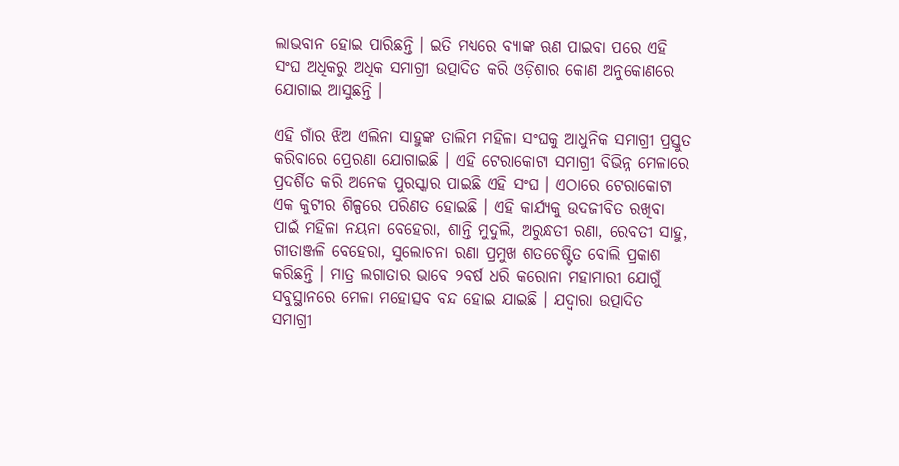ଲାଭବାନ ହୋଇ ପାରିଛନ୍ତି । ଇତି ମଧ୍ୟରେ ବ୍ୟାଙ୍କ ଋଣ ପାଇବା ପରେ ଏହି ସଂଘ ଅଧିକରୁ ଅଧିକ ସମାଗ୍ରୀ ଉତ୍ପାଦିତ କରି ଓଡ଼ିଶାର କୋଣ ଅନୁକୋଣରେ ଯୋଗାଇ ଆସୁଛନ୍ତି ।

ଏହି ଗାଁର ଝିଅ ଏଲିନା ସାହୁଙ୍କ ତାଲିମ ମହିଳା ସଂଘକୁ ଆଧୁନିକ ସମାଗ୍ରୀ ପ୍ରସ୍ତୁତ କରିବାରେ ପ୍ରେରଣା ଯୋଗାଇଛି । ଏହି ଟେରାକୋଟା ସମାଗ୍ରୀ ବିଭିନ୍ନ ମେଳାରେ ପ୍ରଦର୍ଶିତ କରି ଅନେକ ପୁରସ୍କାର ପାଇଛି ଏହି ସଂଘ । ଏଠାରେ ଟେରାକୋଟା ଏକ କୁଟୀର ଶିଳ୍ପରେ ପରିଣତ ହୋଇଛି । ଏହି କାର୍ଯ୍ୟକୁ ଉଦଜୀବିତ ରଖିବା ପାଇଁ ମହିଳା ନୟନା ବେହେରା, ଶାନ୍ତି ମୁଦୁଲି, ଅରୁନ୍ଧତୀ ରଣା, ରେବତୀ ସାହୁ, ଗୀତାଞ୍ଜଳି ବେହେରା, ସୁଲୋଚନା ରଣା ପ୍ରମୁଖ ଶତଚେଷ୍ଟିତ ବୋଲି ପ୍ରକାଶ କରିଛନ୍ତି । ମାତ୍ର ଲଗାତାର ଭାବେ ୨ବର୍ଷ ଧରି କରୋନା ମହାମାରୀ ଯୋଗୁଁ ସବୁସ୍ଥାନରେ ମେଳା ମହୋତ୍ସବ ବନ୍ଦ ହୋଇ ଯାଇଛି । ଯଦ୍ୱାରା ଉତ୍ପାଦିତ ସମାଗ୍ରୀ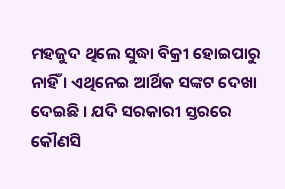ମହଜୁଦ ଥିଲେ ସୁଦ୍ଧା ବିକ୍ରୀ ହୋଇପାରୁ ନାହିଁ । ଏଥିନେଇ ଆର୍ଥିକ ସଙ୍କଟ ଦେଖା ଦେଇଛି । ଯଦି ସରକାରୀ ସ୍ତରରେ କୌଣସି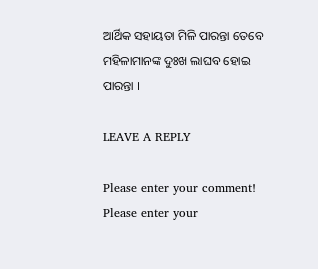ଆର୍ଥିକ ସହାୟତା ମିଳି ପାରନ୍ତା ତେବେ ମହିଳାମାନଙ୍କ ଦୁଃଖ ଲାଘବ ହୋଇ ପାରନ୍ତା ।

LEAVE A REPLY

Please enter your comment!
Please enter your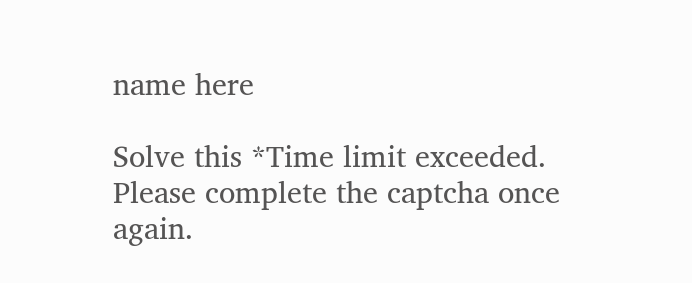name here

Solve this *Time limit exceeded. Please complete the captcha once again.